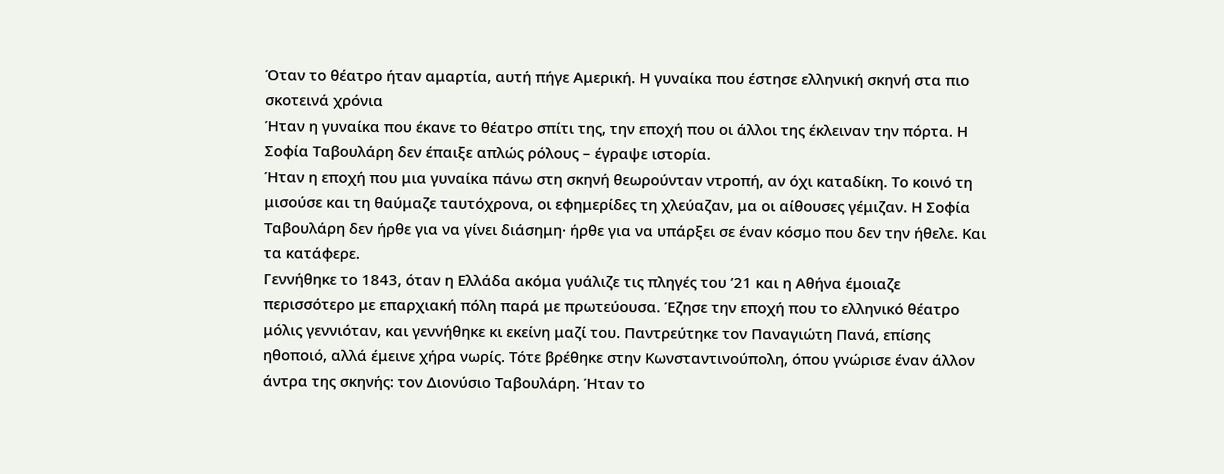Όταν το θέατρο ήταν αμαρτία, αυτή πήγε Αμερική. Η γυναίκα που έστησε ελληνική σκηνή στα πιο σκοτεινά χρόνια
Ήταν η γυναίκα που έκανε το θέατρο σπίτι της, την εποχή που οι άλλοι της έκλειναν την πόρτα. Η Σοφία Ταβουλάρη δεν έπαιξε απλώς ρόλους – έγραψε ιστορία.
Ήταν η εποχή που μια γυναίκα πάνω στη σκηνή θεωρούνταν ντροπή, αν όχι καταδίκη. Το κοινό τη μισούσε και τη θαύμαζε ταυτόχρονα, οι εφημερίδες τη χλεύαζαν, μα οι αίθουσες γέμιζαν. Η Σοφία Ταβουλάρη δεν ήρθε για να γίνει διάσημη· ήρθε για να υπάρξει σε έναν κόσμο που δεν την ήθελε. Και τα κατάφερε.
Γεννήθηκε το 1843, όταν η Ελλάδα ακόμα γυάλιζε τις πληγές του ’21 και η Αθήνα έμοιαζε περισσότερο με επαρχιακή πόλη παρά με πρωτεύουσα. Έζησε την εποχή που το ελληνικό θέατρο μόλις γεννιόταν, και γεννήθηκε κι εκείνη μαζί του. Παντρεύτηκε τον Παναγιώτη Πανά, επίσης ηθοποιό, αλλά έμεινε χήρα νωρίς. Τότε βρέθηκε στην Κωνσταντινούπολη, όπου γνώρισε έναν άλλον άντρα της σκηνής: τον Διονύσιο Ταβουλάρη. Ήταν το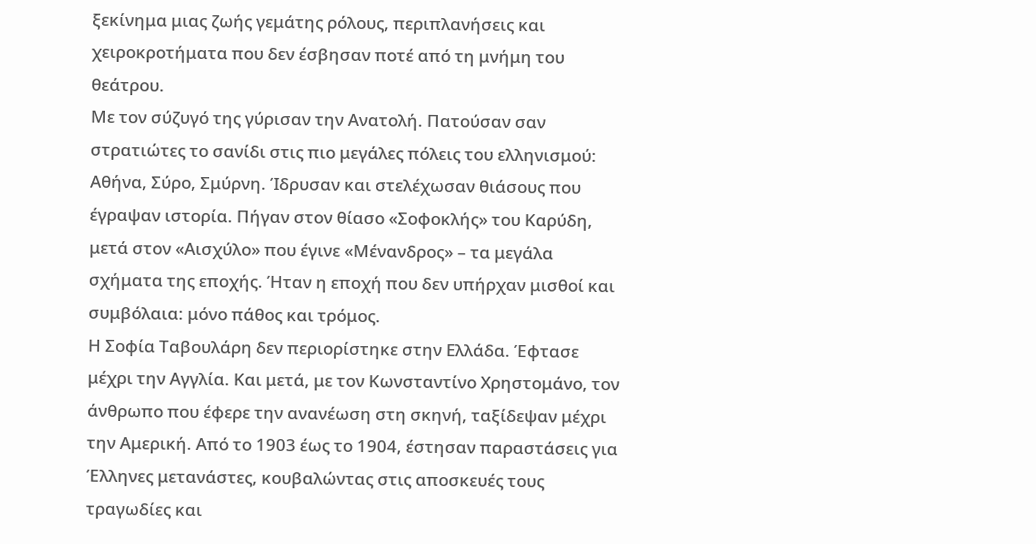ξεκίνημα μιας ζωής γεμάτης ρόλους, περιπλανήσεις και χειροκροτήματα που δεν έσβησαν ποτέ από τη μνήμη του θεάτρου.
Με τον σύζυγό της γύρισαν την Ανατολή. Πατούσαν σαν στρατιώτες το σανίδι στις πιο μεγάλες πόλεις του ελληνισμού: Αθήνα, Σύρο, Σμύρνη. Ίδρυσαν και στελέχωσαν θιάσους που έγραψαν ιστορία. Πήγαν στον θίασο «Σοφοκλής» του Καρύδη, μετά στον «Αισχύλο» που έγινε «Μένανδρος» – τα μεγάλα σχήματα της εποχής. Ήταν η εποχή που δεν υπήρχαν μισθοί και συμβόλαια: μόνο πάθος και τρόμος.
Η Σοφία Ταβουλάρη δεν περιορίστηκε στην Ελλάδα. Έφτασε μέχρι την Αγγλία. Και μετά, με τον Κωνσταντίνο Χρηστομάνο, τον άνθρωπο που έφερε την ανανέωση στη σκηνή, ταξίδεψαν μέχρι την Αμερική. Από το 1903 έως το 1904, έστησαν παραστάσεις για Έλληνες μετανάστες, κουβαλώντας στις αποσκευές τους τραγωδίες και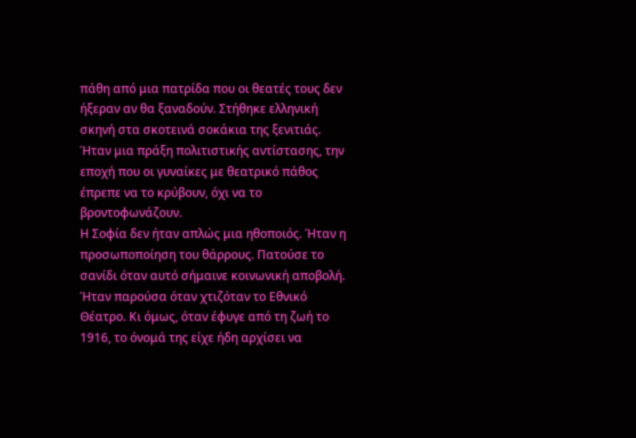πάθη από μια πατρίδα που οι θεατές τους δεν ήξεραν αν θα ξαναδούν. Στήθηκε ελληνική σκηνή στα σκοτεινά σοκάκια της ξενιτιάς. Ήταν μια πράξη πολιτιστικής αντίστασης, την εποχή που οι γυναίκες με θεατρικό πάθος έπρεπε να το κρύβουν, όχι να το βροντοφωνάζουν.
Η Σοφία δεν ήταν απλώς μια ηθοποιός. Ήταν η προσωποποίηση του θάρρους. Πατούσε το σανίδι όταν αυτό σήμαινε κοινωνική αποβολή. Ήταν παρούσα όταν χτιζόταν το Εθνικό Θέατρο. Κι όμως, όταν έφυγε από τη ζωή το 1916, το όνομά της είχε ήδη αρχίσει να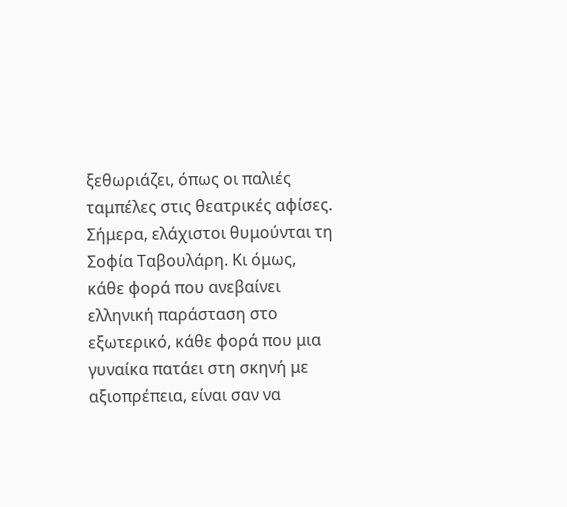ξεθωριάζει, όπως οι παλιές ταμπέλες στις θεατρικές αφίσες.
Σήμερα, ελάχιστοι θυμούνται τη Σοφία Ταβουλάρη. Κι όμως, κάθε φορά που ανεβαίνει ελληνική παράσταση στο εξωτερικό, κάθε φορά που μια γυναίκα πατάει στη σκηνή με αξιοπρέπεια, είναι σαν να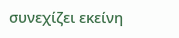συνεχίζει εκείνη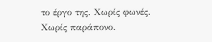το έργο της. Χωρίς φωνές. Χωρίς παράπονο.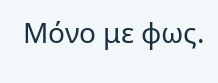Μόνο με φως.